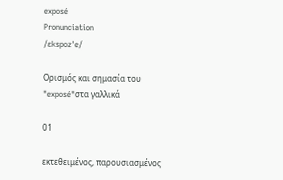exposé
Pronunciation
/ɛkspozˈe/

Ορισμός και σημασία του "exposé"στα γαλλικά

01

εκτεθειμένος, παρουσιασμένος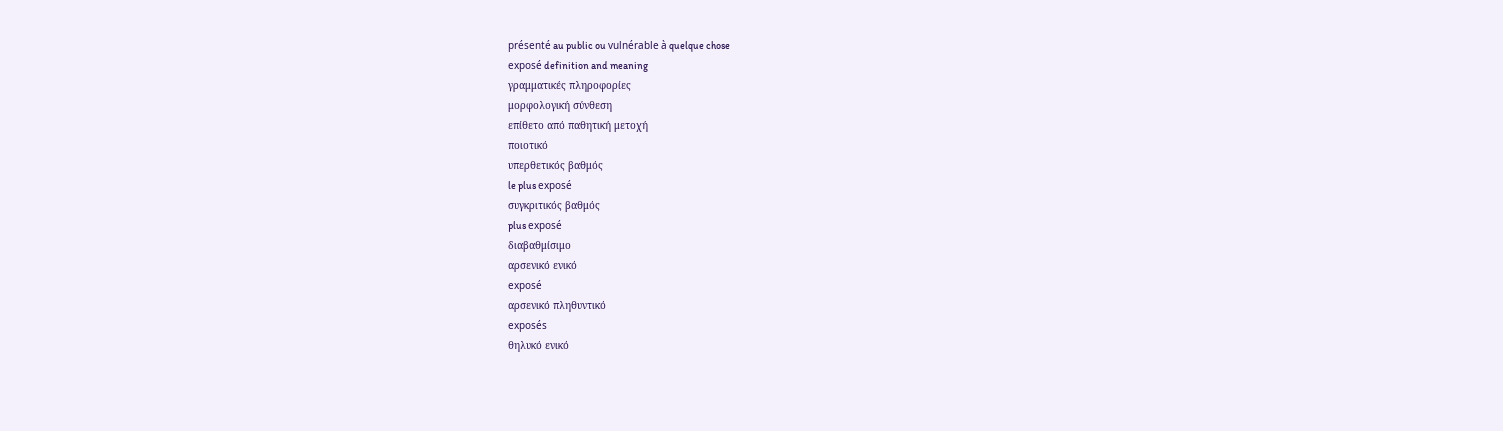présenté au public ou vulnérable à quelque chose
exposé definition and meaning
γραμματικές πληροφορίες
μορφολογική σύνθεση
επίθετο από παθητική μετοχή
ποιοτικό
υπερθετικός βαθμός
le plus exposé
συγκριτικός βαθμός
plus exposé
διαβαθμίσιμο
αρσενικό ενικό
exposé
αρσενικό πληθυντικό
exposés
θηλυκό ενικό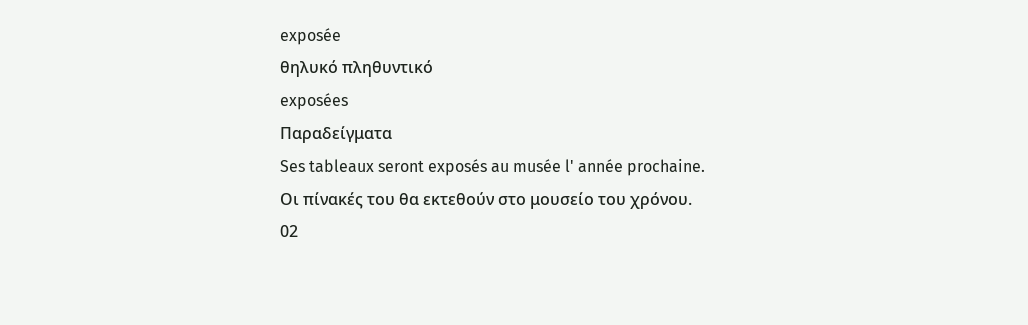exposée
θηλυκό πληθυντικό
exposées
Παραδείγματα
Ses tableaux seront exposés au musée l' année prochaine.
Οι πίνακές του θα εκτεθούν στο μουσείο του χρόνου.
02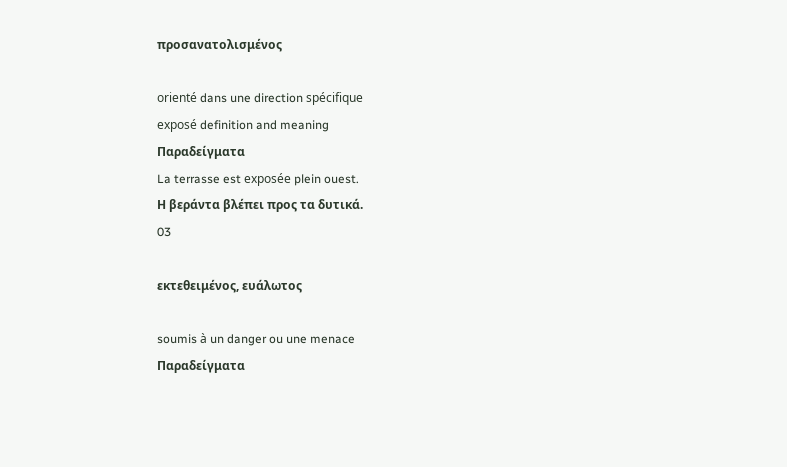προσανατολισμένος

orienté dans une direction spécifique
exposé definition and meaning
Παραδείγματα
La terrasse est exposée plein ouest.
Η βεράντα βλέπει προς τα δυτικά.
03

εκτεθειμένος, ευάλωτος

soumis à un danger ou une menace
Παραδείγματα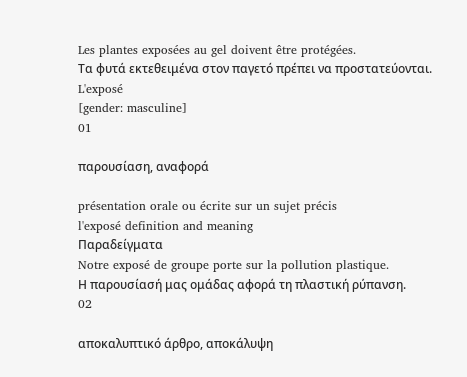Les plantes exposées au gel doivent être protégées.
Τα φυτά εκτεθειμένα στον παγετό πρέπει να προστατεύονται.
L'exposé
[gender: masculine]
01

παρουσίαση, αναφορά

présentation orale ou écrite sur un sujet précis
l'exposé definition and meaning
Παραδείγματα
Notre exposé de groupe porte sur la pollution plastique.
Η παρουσίασή μας ομάδας αφορά τη πλαστική ρύπανση.
02

αποκαλυπτικό άρθρο, αποκάλυψη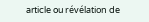article ou révélation de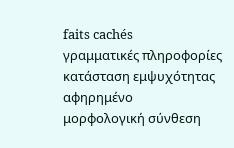faits cachés
γραμματικές πληροφορίες
κατάσταση εμψυχότητας
αφηρημένο
μορφολογική σύνθεση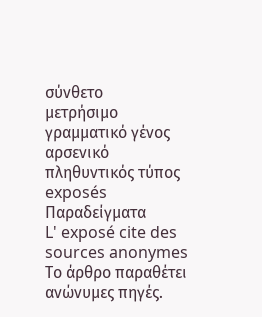σύνθετο
μετρήσιμο
γραμματικό γένος
αρσενικό
πληθυντικός τύπος
exposés
Παραδείγματα
L' exposé cite des sources anonymes
Το άρθρο παραθέτει ανώνυμες πηγές.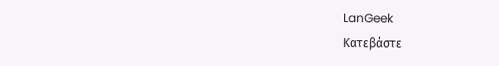LanGeek
Κατεβάστε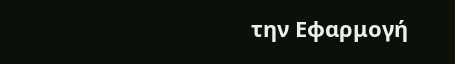την Εφαρμογή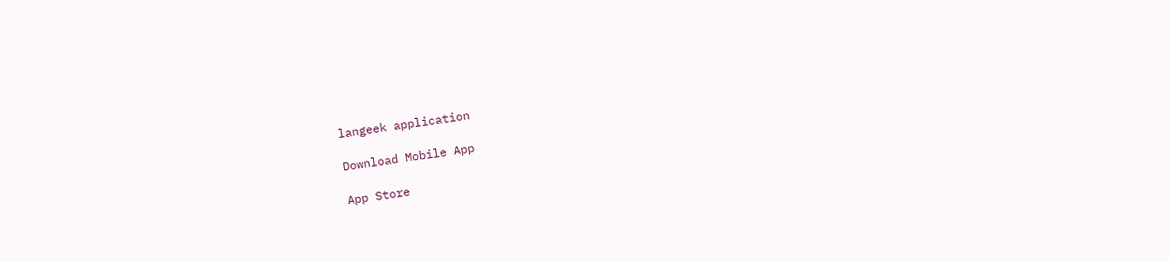langeek application

Download Mobile App

App Store